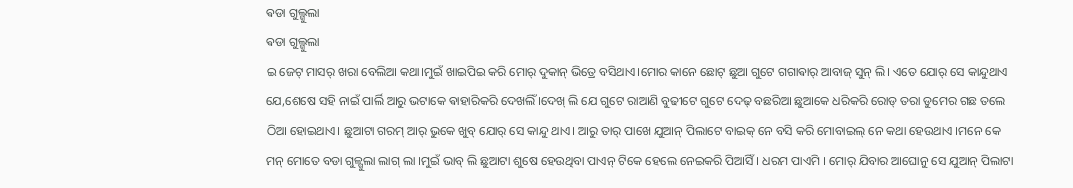ଵଡା ଗୁଲ୍ଗୁଲା
ଵଡା ଗୁଲ୍ଗୁଲା
ଇ ଜେଟ୍ ମାସର୍ ଖରା ବେଲିଆ କଥା।ମୁଇଁ ଖାଇପିଇ କରି ମୋର୍ ଦୁକାନ୍ ଭିତ୍ରେ ବସିଥାଏ।ମୋର କାନେ ଛୋଟ୍ ଛୁଆ ଗୁଟେ ଗଗାଵାର୍ ଆବାଜ୍ ସୁନ୍ ଲି। ଏତେ ଯୋର୍ ସେ କାନ୍ଦୁଥାଏ ଯେ,ଶେଷେ ସହି ନାଇଁ ପାର୍ଲି ଆରୁ ଭଟାକେ ଵାହାରିକରି ଦେଖଲିଁ।ଦେଖ୍ ଲି ଯେ ଗୁଟେ ରାଆଣି ବୁଢୀଟେ ଗୁଟେ ଦେଢ୍ ବଛରିଆ ଛୁଆକେ ଧରିକରି ରୋଡ୍ ତରା ଡୁମେର ଗଛ ତଲେ ଠିଆ ହୋଇଥାଏ। ଛୁଆଟା ଗରମ୍ ଆର୍ ଭୁକେ ଖୁବ୍ ଯୋର୍ ସେ କାନ୍ଦୁ ଥାଏ। ଆରୁ ତାର୍ ପାଖେ ଯୁଆନ୍ ପିଲାଟେ ବାଇକ୍ ନେ ବସି କରି ମୋବାଇଲ୍ ନେ କଥା ହେଉଥାଏ ।ମନେ କେ ମନ୍ ମୋତେ ବଡା ଗୁଳ୍ଗୁଲା ଲାଗ୍ ଲା ।ମୁଇଁ ଭାବ୍ ଲି ଛୁଆଟା ଶୁଷେ ହେଉଥିବା ପାଏନ୍ ଟିକେ ହେଲେ ନେଇକରି ପିଆସିଁ । ଧରମ ପାଏମି । ମୋର୍ ଯିବାର ଆଘୋନୁ ସେ ଯୁଆନ୍ ପିଲାଟା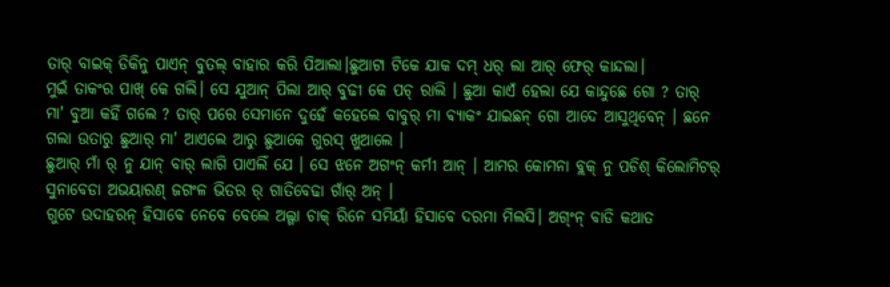ତାର୍ ବାଇକ୍ ଡିକିନୁ ପାଏନ୍ ବୁତଲ୍ ବାହାର କରି ପିଆଲା।ଛୁଆଟା ଟିକେ ଯାକ ଦମ୍ ଧର୍ ଲା ଆର୍ ଫେର୍ କାନ୍ଦଲା।
ମୁଇଁ ତାକଂର ପାଖ୍ କେ ଗଲି। ସେ ଯୁଆନ୍ ପିଲା ଆର୍ ବୁଢୀ କେ ପଚ୍ ରାଲି । ଛୁଆ କାଏଁ ହେଲା ଯେ କାନ୍ଦୁଛେ ଗୋ ? ତାର୍ ମା' ବୁଆ କହିଁ ଗଲେ ? ତାର୍ ପରେ ସେମାନେ ଦୁହେଁ କହେଲେ ବାବୁର୍ ମା ଵ୍ୟାକଂ ଯାଇଛନ୍ ଗୋ ଆଦେ ଆସୁଥିବେନ୍ । ଛନେ ଗଲା ଉତାରୁ ଛୁଆର୍ ମା' ଆଏଲେ ଆରୁ ଛୁଆକେ ଗୁରସ୍ ଖୁଆଲେ ।
ଛୁଆର୍ ମାଁ ର୍ ନୁ ଯାନ୍ ବାର୍ ଲାଗି ପାଏଲିଁ ଯେ । ସେ ଝନେ ଅଗଂନ୍ କର୍ମୀ ଆନ୍ । ଆମର କୋମନା ବ୍ଲକ୍ ନୁ ପଚିଶ୍ କିଲୋମିଟର୍ ସୁନାବେଡା ଅଭୟାରଣ୍ ଜଗଂଳ ଭିତର ର୍ ଗାତିବେଢା ଗାଁର୍ ଅନ୍ ।
ଗୁଟେ ଉଦାହରନ୍ ହିସାବେ ନେବେ ବେଲେ ଅଲ୍ଗା ଚାକ୍ ରିନେ ସମିୟାଁ ହିସାବେ ଦରମା ମିଲସି। ଅଗ୍ଂନ୍ ବାଡି କଥାତ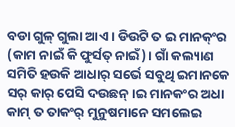ବଡା ଗୁଳ୍ ଗୁଲା ଆଏ । ଡିଉଟି ତ ଇ ମାନକ୍ଂର (କାମ ନାଇଁ କି ଫୁର୍ସତ୍ ନାଇଁ)। ଗାଁ କଲ୍ୟାଣ ସମିତି ହଉକି ଆଧାର୍ ସର୍ଭେ ସବୁଥି ଇମାନକେ ସର୍ କାର୍ ପେସି ଦଉଛନ୍।ଇ ମାନକଂର ଅଧା କାମ୍ ତ ତାକଂର୍ ମୁନୁଷମାନେ ସମଲେଇ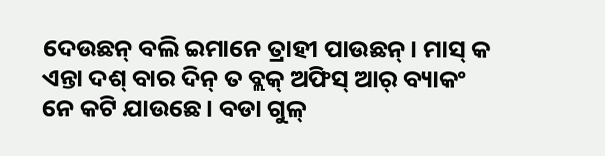ଦେଉଛନ୍ ବଲି ଇମାନେ ତ୍ରାହୀ ପାଉଛନ୍। ମାସ୍ କ ଏନ୍ତା ଦଶ୍ ବାର ଦିନ୍ ତ ବ୍ଲକ୍ ଅଫିସ୍ ଆର୍ ବ୍ୟାକଂ ନେ କଟି ଯାଉଛେ। ବଡା ଗୁଳ୍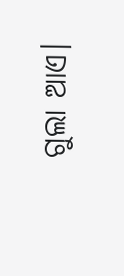ଗୁଲା ଆଏ।